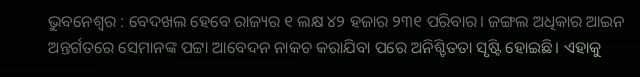ଭୁବନେଶ୍ବର : ବେଦଖଲ ହେବେ ରାଜ୍ୟର ୧ ଲକ୍ଷ ୪୨ ହଜାର ୨୩୧ ପରିବାର। ଜଙ୍ଗଲ ଅଧିକାର ଆଇନ ଅନ୍ତର୍ଗତରେ ସେମାନଙ୍କ ପଟ୍ଟା ଆବେଦନ ନାକଚ କରାଯିବା ପରେ ଅନିଶ୍ଚିତତା ସୃଷ୍ଟି ହୋଇଛି। ଏହାକୁ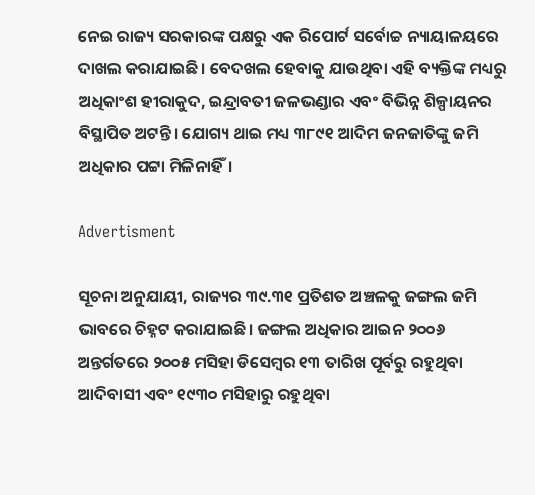ନେଇ ରାଜ୍ୟ ସରକାରଙ୍କ ପକ୍ଷରୁ ଏକ ରିପୋର୍ଟ ସର୍ବୋଚ୍ଚ ନ୍ୟାୟାଳୟରେ ଦାଖଲ କରାଯାଇଛି। ବେଦଖଲ ହେବାକୁ ଯାଉଥିବା ଏହି ବ୍ୟକ୍ତିଙ୍କ ମଧ୍ୟରୁ ଅଧିକାଂଶ ହୀରାକୁଦ, ଇନ୍ଦ୍ରାବତୀ ଜଳଭଣ୍ଡାର ଏବଂ ବିଭିନ୍ନ ଶିଳ୍ପାୟନର ବିସ୍ଥାପିତ ଅଟନ୍ତି। ଯୋଗ୍ୟ ଥାଇ ମଧ୍ୟ ୩୮୯୧ ଆଦିମ ଜନଜାତିଙ୍କୁ ଜମି ଅଧିକାର ପଟ୍ଟା ମିଳିନାହିଁ।

Advertisment

ସୂଚନା ଅନୁଯାୟୀ, ରାଜ୍ୟର ୩୯.୩୧ ପ୍ରତିଶତ ଅଞ୍ଚଳକୁ ଜଙ୍ଗଲ ଜମି ଭାବରେ ଚିହ୍ନଟ କରାଯାଇଛି। ଜଙ୍ଗଲ ଅଧିକାର ଆଇନ ୨୦୦୬ ଅନ୍ତର୍ଗତରେ ୨୦୦୫ ମସିହା ଡିସେମ୍ବର ୧୩ ତାରିଖ ପୂର୍ବରୁ ରହୁଥିବା ଆଦିବାସୀ ଏବଂ ୧୯୩୦ ମସିହାରୁ ରହୁଥିବା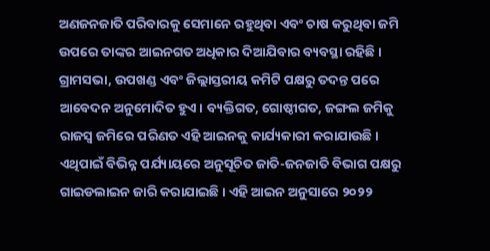ଅଣଜନଜାତି ପରିବାରକୁ ସେମାନେ ରହୁଥିବା ଏବଂ ଚାଷ କରୁଥିବା ଜମି ଉପରେ ତାଙ୍କର ଆଇନଗତ ଅଧିକାର ଦିଆଯିବାର ବ୍ୟବସ୍ଥା ରହିଛି। ଗ୍ରାମସଭା, ଉପଖଣ୍ଡ ଏବଂ ଜିଲ୍ଲାସ୍ତରୀୟ କମିଟି ପକ୍ଷରୁ ତଦନ୍ତ ପରେ ଆବେଦନ ଅନୁମୋଦିତ ହୁଏ। ବ୍ୟକ୍ତିଗତ, ଗୋଷ୍ଠୀଗତ, ଜଙ୍ଗଲ ଜମିକୁ ରାଜସ୍ବ ଜମିରେ ପରିଣତ ଏହି ଆଇନକୁ କାର୍ଯ୍ୟକାରୀ କରାଯାଉଛି। ଏଥିପାଇଁ ବିଭିନ୍ନ ପର୍ଯ୍ୟାୟରେ ଅନୁସୂଚିତ ଜାତି-ଜନଜାତି ବିଭାଗ ପକ୍ଷରୁ ଗାଇଡଲାଇନ ଜାରି କରାଯାଇଛି। ଏହି ଆଇନ ଅନୁସାରେ ୨୦୨୨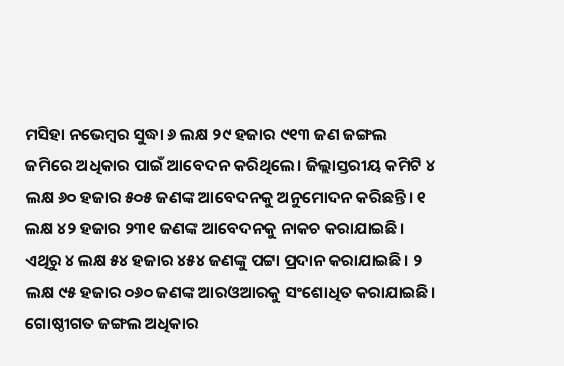ମସିହା ନଭେମ୍ବର ସୁଦ୍ଧା ୬ ଲକ୍ଷ ୨୯ ହଜାର ୯୧୩ ଜଣ ଜଙ୍ଗଲ ଜମିରେ ଅଧିକାର ପାଇଁ ଆବେଦନ କରିଥିଲେ। ଜିଲ୍ଲାସ୍ତରୀୟ କମିଟି ୪ ଲକ୍ଷ ୬୦ ହଜାର ୫୦୫ ଜଣଙ୍କ ଆବେଦନକୁ ଅନୁମୋଦନ କରିଛନ୍ତି। ୧ ଲକ୍ଷ ୪୨ ହଜାର ୨୩୧ ଜଣଙ୍କ ଆବେଦନକୁ ନାକଚ କରାଯାଇଛି। ଏଥିରୁ ୪ ଲକ୍ଷ ୫୪ ହଜାର ୪୫୪ ଜଣଙ୍କୁ ପଟ୍ଟା ପ୍ରଦାନ କରାଯାଇଛି। ୨ ଲକ୍ଷ ୯୫ ହଜାର ୦୬୦ ଜଣଙ୍କ ଆରଓଆରକୁ ସଂଶୋଧିତ କରାଯାଇଛି। ଗୋଷ୍ଠୀଗତ ଜଙ୍ଗଲ ଅଧିକାର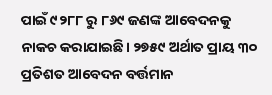ପାଇଁ ୯୨୮୮ ରୁ ୮୬୯ ଜଣଙ୍କ ଆବେଦନକୁ ନାକଚ କରାଯାଇଛି। ୨୭୫୯ ଅର୍ଥାତ ପ୍ରାୟ ୩୦ ପ୍ରତିଶତ ଆବେଦନ ବର୍ତ୍ତମାନ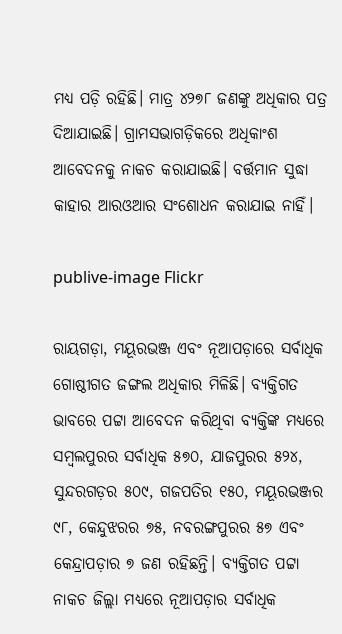ମଧ୍ୟ ପଡ଼ି ରହିଛି। ମାତ୍ର ୪୨୭୮ ଜଣଙ୍କୁ ଅଧିକାର ପତ୍ର ଦିଆଯାଇଛି। ଗ୍ରାମସଭାଗଡ଼ିକରେ ଅଧିକାଂଶ ଆବେଦନକୁ ନାକଚ କରାଯାଇଛି। ବର୍ତ୍ତମାନ ସୁଦ୍ଧା କାହାର ଆରଓଆର ସଂଶୋଧନ କରାଯାଇ ନାହିଁ।

publive-image Flickr

ରାୟଗଡ଼ା, ମୟୂରଭଞ୍ଜ ଏବଂ ନୂଆପଡ଼ାରେ ସର୍ବାଧିକ ଗୋଷ୍ଠୀଗତ ଜଙ୍ଗଲ ଅଧିକାର ମିଳିଛି। ବ୍ୟକ୍ତିଗତ ଭାବରେ ପଟ୍ଟା ଆବେଦନ କରିଥିବା ବ୍ୟକ୍ତିଙ୍କ ମଧ୍ୟରେ ସମ୍ବଲପୁରର ସର୍ବାଧିକ ୫୭୦, ଯାଜପୁରର ୫୨୪, ସୁନ୍ଦରଗଡ଼ର ୫୦୯, ଗଜପତିର ୧୫୦, ମୟୂରଭଞ୍ଜର ୯୮, କେନ୍ଦୁଝରର ୭୫, ନବରଙ୍ଗପୁରର ୫୭ ଏବଂ କେନ୍ଦ୍ରାପଡ଼ାର ୭ ଜଣ ରହିଛନ୍ତି। ବ୍ୟକ୍ତିଗତ ପଟ୍ଟା ନାକଚ ଜିଲ୍ଲା ମଧ୍ୟରେ ନୂଆପଡ଼ାର ସର୍ବାଧିକ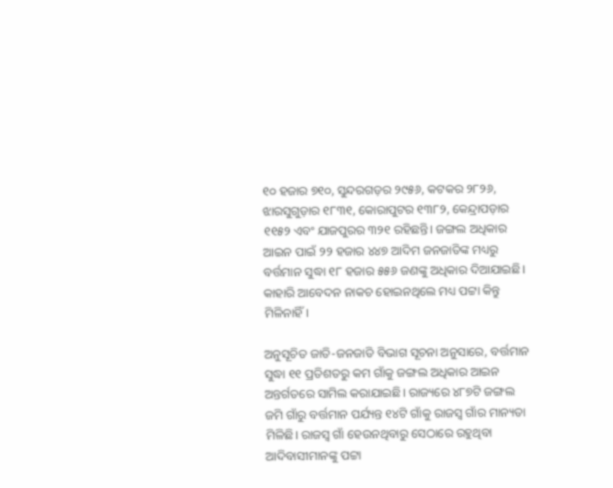୧୦ ହଜାର ୭୧୦, ସୁନ୍ଦରଗଡ଼ର ୨୯୫୬, କଟକର ୨୮୨୬, ଝାରସୁଗୁଡ଼ାର ୧୮୩୧, କୋରାପୁଟର ୧୩୮୨, କେନ୍ଦ୍ରାପଡ଼ାର ୧୧୫୨ ଏବଂ ଯାଜପୁରର ୩୨୧ ରହିଛନ୍ତି। ଜଙ୍ଗଲ ଅଧିକାର ଆଇନ ପାଇଁ ୨୨ ହଜାର ୪୪୭ ଆଦିମ ଜନଜାତିଙ୍କ ମଧ୍ୟରୁ ବର୍ତ୍ତମାନ ସୁଦ୍ଧା ୧୮ ହଜାର ୫୫୬ ଜଣଙ୍କୁ ଅଧିକାର ଦିଆଯାଇଛି। କାହାରି ଆବେଦନ ନାକଚ ହୋଇନଥିଲେ ମଧ୍ୟ ପଟ୍ଟା କିନ୍ତୁ ମିଳିନାହିଁ।

ଅନୁସୂଚିତ ଜାତି-ଜନଜାତି ବିଭାଗ ସୂଚନା ଅନୁସାରେ, ବର୍ତ୍ତମାନ ସୁଦ୍ଧା ୧୧ ପ୍ରତିଶତରୁ କମ ଗାଁକୁ ଜଙ୍ଗଲ ଅଧିକାର ଆଇନ ଅନ୍ତର୍ଗତରେ ସାମିଲ କରାଯାଇଛି। ରାଜ୍ୟରେ ୪୮୭ଟି ଜଙ୍ଗଲ ଜମି ଗାଁରୁ ବର୍ତ୍ତମାନ ପର୍ଯ୍ୟନ୍ତ ୧୪ଟି ଗାଁକୁ ରାଜସ୍ବ ଗାଁର ମାନ୍ୟତା ମିଳିଛି। ରାଜସ୍ବ ଗାଁ ହେଉନଥିବାରୁ ସେଠାରେ ରହୁଥିବା ଆଦିବାସୀମାନଙ୍କୁ ପଟ୍ଟା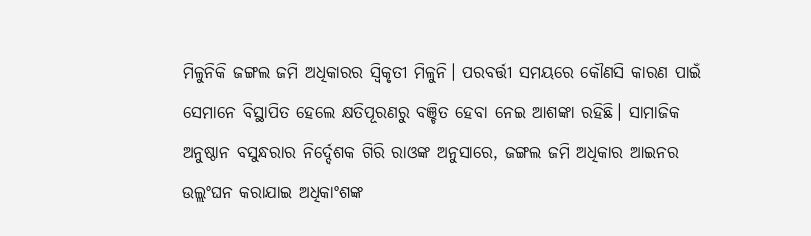ମିଳୁନିକି ଜଙ୍ଗଲ ଜମି ଅଧିକାରର ସ୍ବିକୃତୀ ମିଳୁନି। ପରବର୍ତ୍ତୀ ସମୟରେ କୌଣସି କାରଣ ପାଇଁ ସେମାନେ ବିସ୍ଥାପିତ ହେଲେ କ୍ଷତିପୂରଣରୁ ବଞ୍ଚିତ ହେବା ନେଇ ଆଶଙ୍କା ରହିଛି। ସାମାଜିକ ଅନୁଷ୍ଠାନ ବସୁନ୍ଧରାର ନିର୍ଦ୍ଦେଶକ ଗିରି ରାଓଙ୍କ ଅନୁସାରେ, ଜଙ୍ଗଲ ଜମି ଅଧିକାର ଆଇନର ଉଲ୍ଲଂଘନ କରାଯାଇ ଅଧିକାଂଶଙ୍କ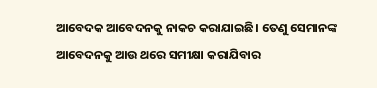ଆବେଦକ ଆବେଦନକୁ ନାକଚ କରାଯାଇଛି। ତେଣୁ ସେମାନଙ୍କ ଆବେଦନକୁ ଆଉ ଥରେ ସମୀକ୍ଷା କରାଯିବାର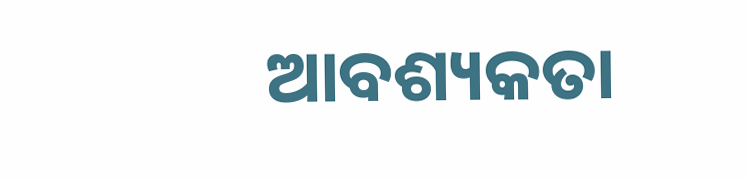ଆବଶ୍ୟକତା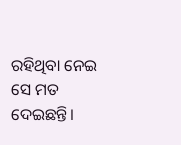ରହିଥିବା ନେଇ ସେ ମତ ଦେଇଛନ୍ତି।